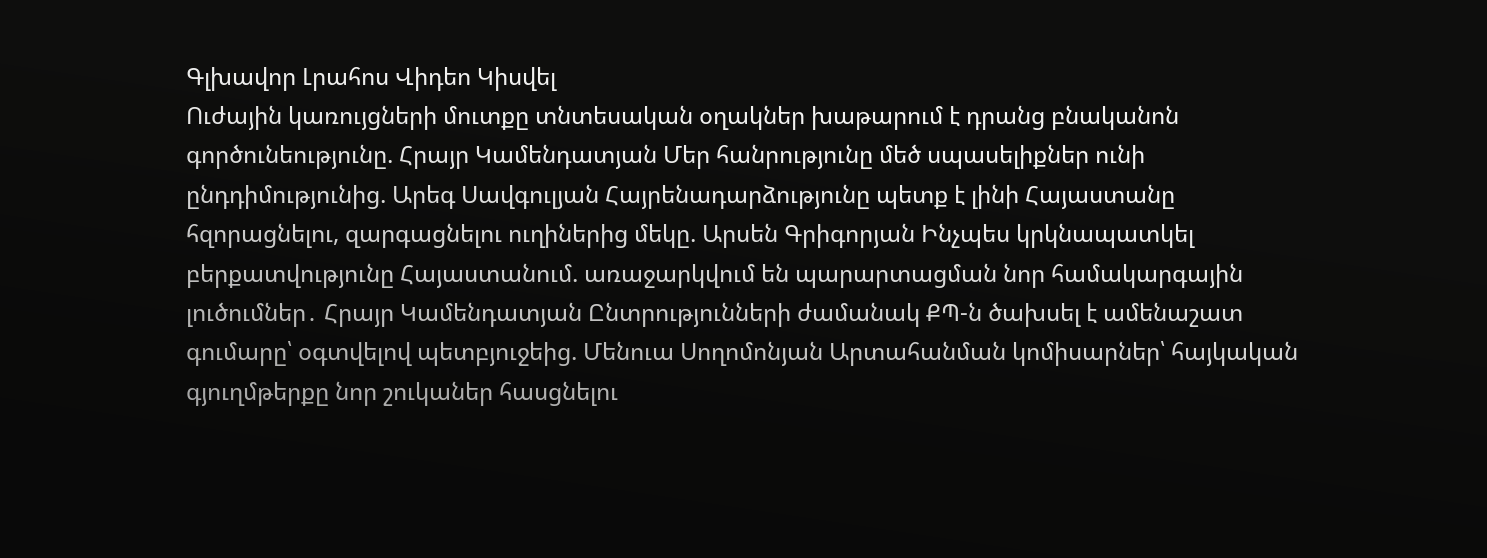Գլխավոր Լրահոս Վիդեո Կիսվել
Ուժային կառույցների մուտքը տնտեսական օղակներ խաթարում է դրանց բնականոն գործունեությունը. Հրայր Կամենդատյան Մեր հանրությունը մեծ սպասելիքներ ունի ընդդիմությունից. Արեգ Սավգուլյան Հայրենադարձությունը պետք է լինի Հայաստանը հզորացնելու, զարգացնելու ուղիներից մեկը. Արսեն Գրիգորյան Ինչպես կրկնապատկել բերքատվությունը Հայաստանում. առաջարկվում են պարարտացման նոր համակարգային լուծումներ․ Հրայր Կամենդատյան Ընտրությունների ժամանակ ՔՊ-ն ծախսել է ամենաշատ գումարը՝ օգտվելով պետբյուջեից. Մենուա Սողոմոնյան Արտահանման կոմիսարներ՝ հայկական գյուղմթերքը նոր շուկաներ հասցնելու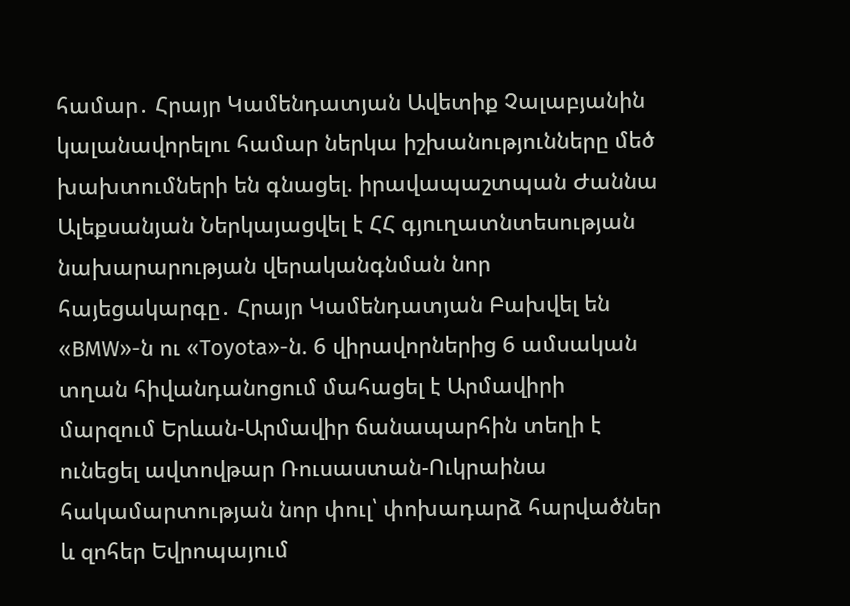համար․ Հրայր Կամենդատյան Ավետիք Չալաբյանին կալանավորելու համար ներկա իշխանությունները մեծ խախտումների են գնացել. իրավապաշտպան Ժաննա Ալեքսանյան Ներկայացվել է ՀՀ գյուղատնտեսության նախարարության վերականգնման նոր հայեցակարգը․ Հրայր Կամենդատյան Բախվել են «BMW»-ն ու «Toyota»-ն. 6 վիրավորներից 6 ամսական տղան հիվանդանոցում մահացել է Արմավիրի մարզում Երևան-Արմավիր ճանապարհին տեղի է ունեցել ավտովթար Ռուսաստան-Ուկրաինա հակամարտության նոր փուլ՝ փոխադարձ հարվածներ և զոհեր Եվրոպայում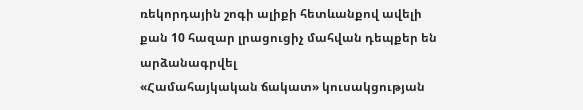ռեկորդային շոգի ալիքի հետևանքով ավելի քան 10 հազար լրացուցիչ մահվան դեպքեր են արձանագրվել
«Համահայկական ճակատ» կուսակցության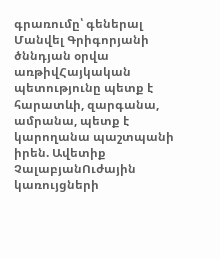գրառումը՝ գեներալ Մանվել Գրիգորյանի ծննդյան օրվա առթիվՀայկական պետությունը պետք է հարատևի, զարգանա, ամրանա, պետք է կարողանա պաշտպանի իրեն. Ավետիք ՉալաբյանՈւժային կառույցների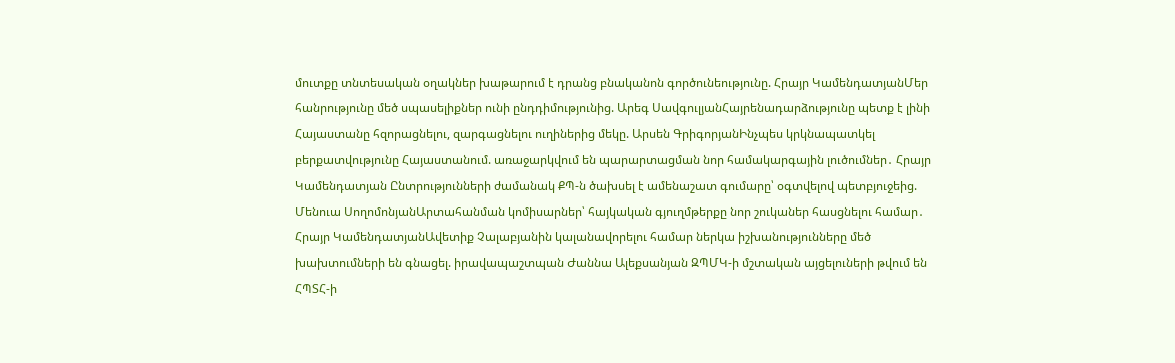մուտքը տնտեսական օղակներ խաթարում է դրանց բնականոն գործունեությունը. Հրայր ԿամենդատյանՄեր հանրությունը մեծ սպասելիքներ ունի ընդդիմությունից. Արեգ ՍավգուլյանՀայրենադարձությունը պետք է լինի Հայաստանը հզորացնելու, զարգացնելու ուղիներից մեկը. Արսեն ԳրիգորյանԻնչպես կրկնապատկել բերքատվությունը Հայաստանում. առաջարկվում են պարարտացման նոր համակարգային լուծումներ․ Հրայր Կամենդատյան Ընտրությունների ժամանակ ՔՊ-ն ծախսել է ամենաշատ գումարը՝ օգտվելով պետբյուջեից. Մենուա ՍողոմոնյանԱրտահանման կոմիսարներ՝ հայկական գյուղմթերքը նոր շուկաներ հասցնելու համար․ Հրայր ԿամենդատյանԱվետիք Չալաբյանին կալանավորելու համար ներկա իշխանությունները մեծ խախտումների են գնացել. իրավապաշտպան Ժաննա Ալեքսանյան ԶՊՄԿ-ի մշտական այցելուների թվում են ՀՊՏՀ-ի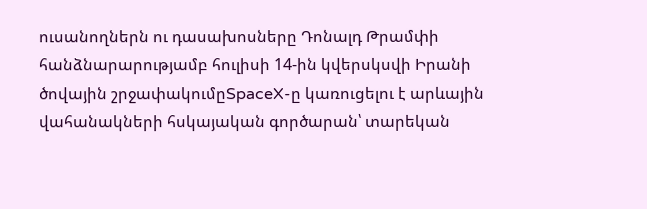ուսանողներն ու դասախոսները Դոնալդ Թրամփի հանձնարարությամբ հուլիսի 14-ին կվերսկսվի Իրանի ծովային շրջափակումըSpaceX-ը կառուցելու է արևային վահանակների հսկայական գործարան՝ տարեկան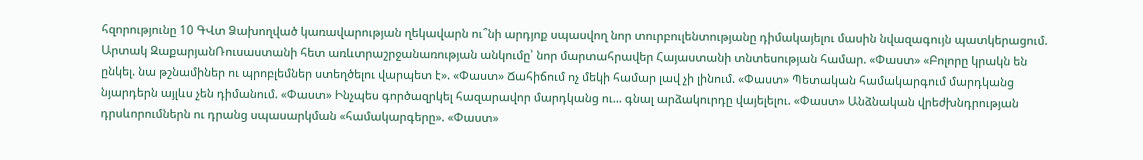հզորությունը 10 ԳՎտ Ձախողված կառավարության ղեկավարն ու՞նի արդյոք սպասվող նոր տուրբուլենտությանը դիմակայելու մասին նվազագույն պատկերացում. Արտակ ԶաքարյանՌուսաստանի հետ առևտրաշրջանառության անկումը՝ նոր մարտահրավեր Հայաստանի տնտեսության համար. «Փաստ» «Բոլորը կրակն են ընկել. նա թշնամիներ ու պրոբլեմներ ստեղծելու վարպետ է». «Փաստ» Ճահիճում ոչ մեկի համար լավ չի լինում. «Փաստ» Պետական համակարգում մարդկանց նյարդերն այլևս չեն դիմանում. «Փաստ» Ինչպես գործազրկել հազարավոր մարդկանց ու... գնալ արձակուրդը վայելելու. «Փաստ» Անձնական վրեժխնդրության դրսևորումներն ու դրանց սպասարկման «համակարգերը». «Փաստ»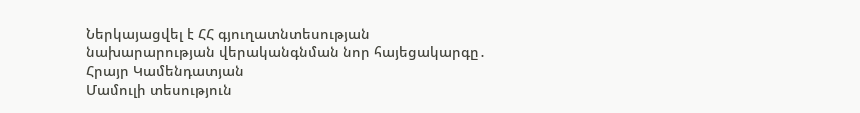Ներկայացվել է ՀՀ գյուղատնտեսության նախարարության վերականգնման նոր հայեցակարգը․ Հրայր Կամենդատյան
Մամուլի տեսություն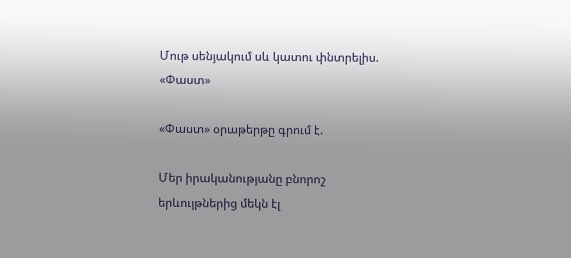Մութ սենյակում սև կատու փնտրելիս. «Փաստ»

«Փաստ» օրաթերթը գրում է.

Մեր իրականությանը բնորոշ երևույթներից մեկն էլ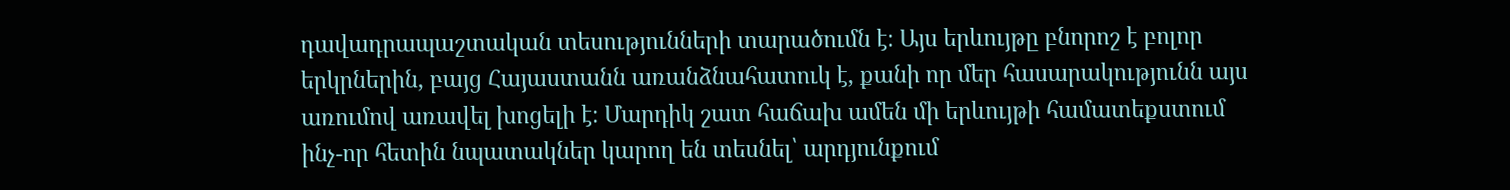դավադրապաշտական տեսությունների տարածումն է։ Այս երևույթը բնորոշ է բոլոր երկրներին, բայց Հայաստանն առանձնահատուկ է, քանի որ մեր հասարակությունն այս առումով առավել խոցելի է։ Մարդիկ շատ հաճախ ամեն մի երևույթի համատեքստում ինչ-որ հետին նպատակներ կարող են տեսնել՝ արդյունքում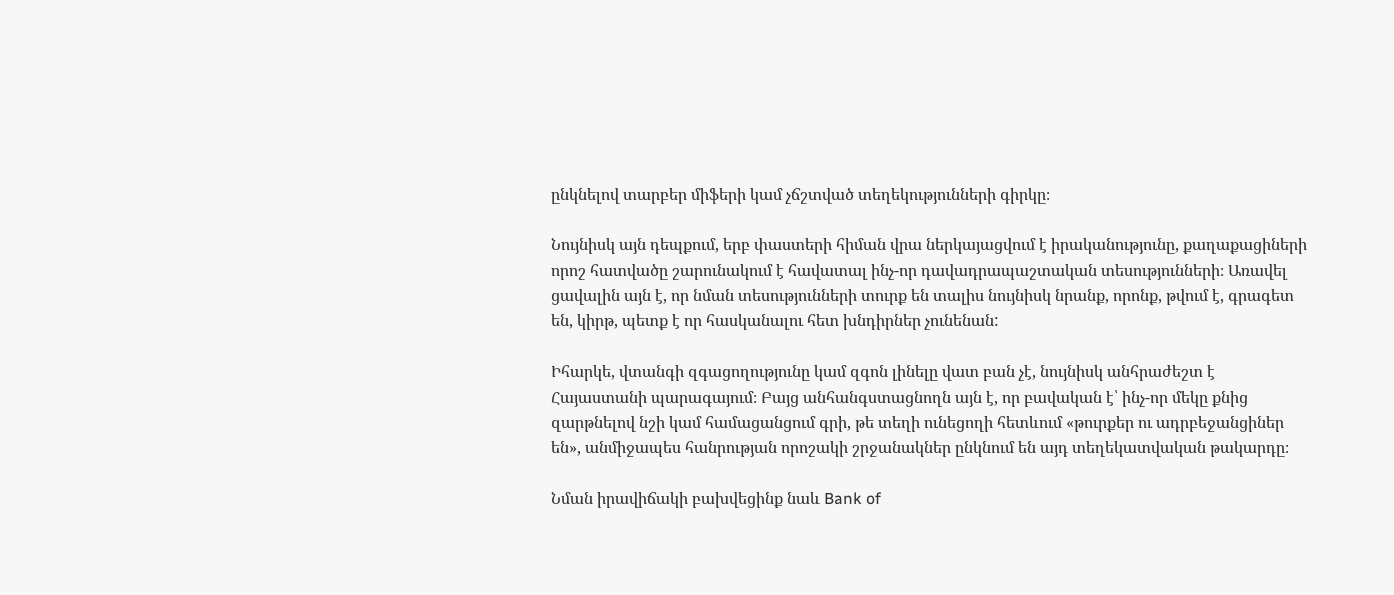ընկնելով տարբեր միֆերի կամ չճշտված տեղեկությունների գիրկը։

Նույնիսկ այն դեպքում, երբ փաստերի հիման վրա ներկայացվում է իրականությունը, քաղաքացիների որոշ հատվածը շարունակում է հավատալ ինչ-որ դավադրապաշտական տեսությունների։ Առավել ցավալին այն է, որ նման տեսությունների տուրք են տալիս նույնիսկ նրանք, որոնք, թվում է, գրագետ են, կիրթ, պետք է որ հասկանալու հետ խնդիրներ չունենան:

Իհարկե, վտանգի զգացողությունը կամ զգոն լինելը վատ բան չէ, նույնիսկ անհրաժեշտ է Հայաստանի պարագայում։ Բայց անհանգստացնողն այն է, որ բավական է՝ ինչ-որ մեկը քնից զարթնելով նշի կամ համացանցում գրի, թե տեղի ունեցողի հետևում «թուրքեր ու ադրբեջանցիներ են», անմիջապես հանրության որոշակի շրջանակներ ընկնում են այդ տեղեկատվական թակարդը։

Նման իրավիճակի բախվեցինք նաև Bank of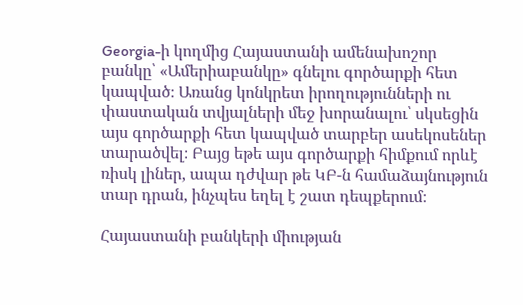Georgia-ի կողմից Հայաստանի ամենախոշոր բանկը՝ «Ամերիաբանկը» գնելու գործարքի հետ կապված։ Առանց կոնկրետ իրողությունների ու փաստական տվյալների մեջ խորանալու՝ սկսեցին այս գործարքի հետ կապված տարբեր ասեկոսեներ տարածվել։ Բայց եթե այս գործարքի հիմքում որևէ ռիսկ լիներ, ապա դժվար թե ԿԲ-ն համաձայնություն տար դրան, ինչպես եղել է շատ դեպքերում։

Հայաստանի բանկերի միության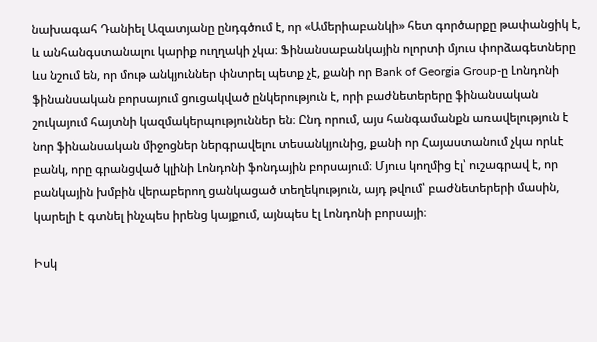նախագահ Դանիել Ազատյանը ընդգծում է, որ «Ամերիաբանկի» հետ գործարքը թափանցիկ է, և անհանգստանալու կարիք ուղղակի չկա։ Ֆինանսաբանկային ոլորտի մյուս փորձագետները ևս նշում են, որ մութ անկյուններ փնտրել պետք չէ, քանի որ Bank of Georgia Group-ը Լոնդոնի ֆինանսական բորսայում ցուցակված ընկերություն է, որի բաժնետերերը ֆինանսական շուկայում հայտնի կազմակերպություններ են։ Ընդ որում, այս հանգամանքն առավելություն է նոր ֆինանսական միջոցներ ներգրավելու տեսանկյունից, քանի որ Հայաստանում չկա որևէ բանկ, որը գրանցված կլինի Լոնդոնի ֆոնդային բորսայում։ Մյուս կողմից էլ՝ ուշագրավ է, որ բանկային խմբին վերաբերող ցանկացած տեղեկություն, այդ թվում՝ բաժնետերերի մասին, կարելի է գտնել ինչպես իրենց կայքում, այնպես էլ Լոնդոնի բորսայի։

Իսկ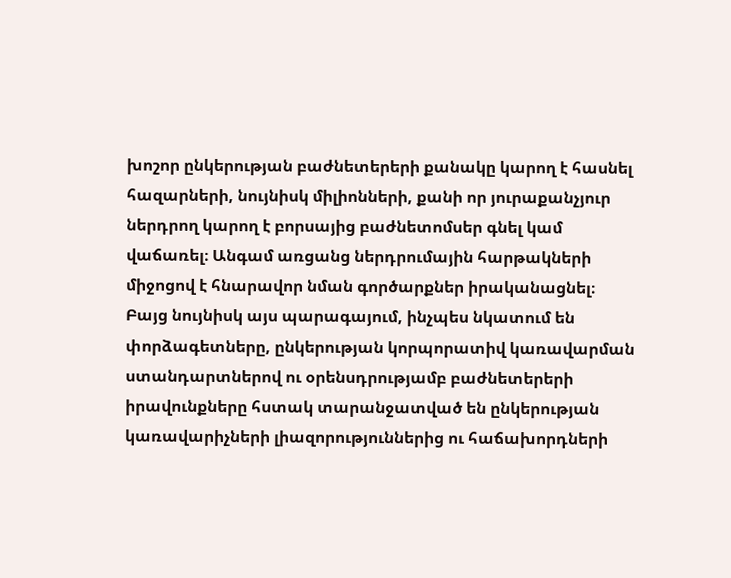խոշոր ընկերության բաժնետերերի քանակը կարող է հասնել հազարների, նույնիսկ միլիոնների, քանի որ յուրաքանչյուր ներդրող կարող է բորսայից բաժնետոմսեր գնել կամ վաճառել։ Անգամ առցանց ներդրումային հարթակների միջոցով է հնարավոր նման գործարքներ իրականացնել։ Բայց նույնիսկ այս պարագայում, ինչպես նկատում են փորձագետները, ընկերության կորպորատիվ կառավարման ստանդարտներով ու օրենսդրությամբ բաժնետերերի իրավունքները հստակ տարանջատված են ընկերության կառավարիչների լիազորություններից ու հաճախորդների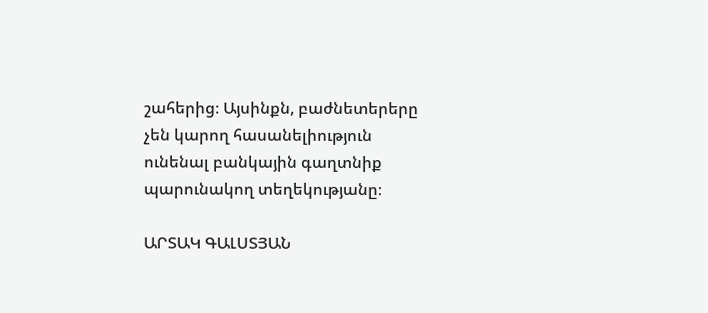շահերից։ Այսինքն, բաժնետերերը չեն կարող հասանելիություն ունենալ բանկային գաղտնիք պարունակող տեղեկությանը։

ԱՐՏԱԿ ԳԱԼՍՏՅԱՆ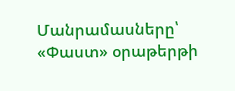Մանրամասները՝ «Փաստ» օրաթերթի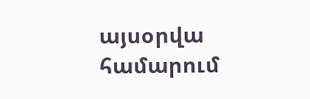այսօրվա համարում